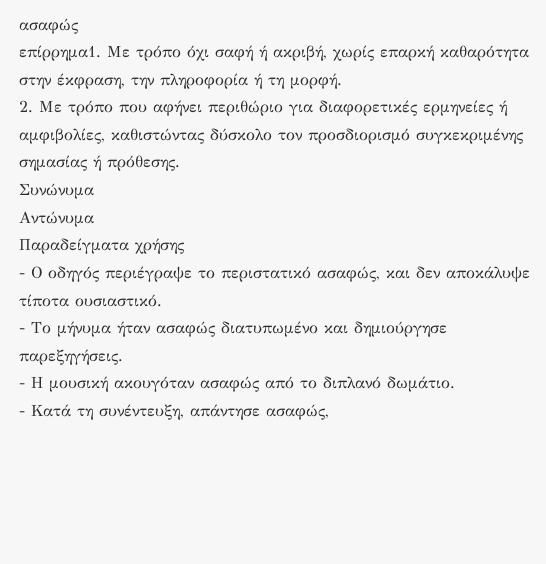ασαφώς
επίρρημα1. Με τρόπο όχι σαφή ή ακριβή, χωρίς επαρκή καθαρότητα στην έκφραση, την πληροφορία ή τη μορφή.
2. Με τρόπο που αφήνει περιθώριο για διαφορετικές ερμηνείες ή αμφιβολίες, καθιστώντας δύσκολο τον προσδιορισμό συγκεκριμένης σημασίας ή πρόθεσης.
Συνώνυμα
Αντώνυμα
Παραδείγματα χρήσης
- Ο οδηγός περιέγραψε το περιστατικό ασαφώς, και δεν αποκάλυψε τίποτα ουσιαστικό.
- Το μήνυμα ήταν ασαφώς διατυπωμένο και δημιούργησε παρεξηγήσεις.
- Η μουσική ακουγόταν ασαφώς από το διπλανό δωμάτιο.
- Κατά τη συνέντευξη, απάντησε ασαφώς,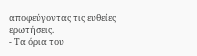αποφεύγοντας τις ευθείες ερωτήσεις.
- Τα όρια του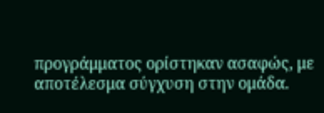προγράμματος ορίστηκαν ασαφώς, με αποτέλεσμα σύγχυση στην ομάδα.